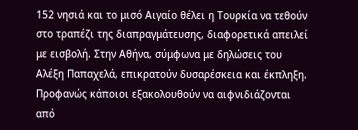152 νησιά και το μισό Αιγαίο θέλει η Τουρκία να τεθούν στο τραπέζι της διαπραγμάτευσης, διαφορετικά απειλεί με εισβολή. Στην Αθήνα, σύμφωνα με δηλώσεις του Αλέξη Παπαχελά, επικρατούν δυσαρέσκεια και έκπληξη. Προφανώς κάποιοι εξακολουθούν να αιφνιδιάζονται από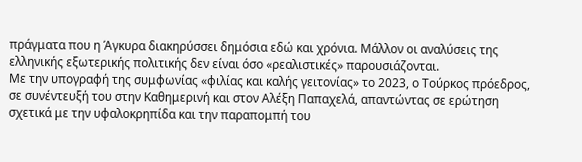πράγματα που η Άγκυρα διακηρύσσει δημόσια εδώ και χρόνια. Μάλλον οι αναλύσεις της ελληνικής εξωτερικής πολιτικής δεν είναι όσο «ρεαλιστικές» παρουσιάζονται.
Με την υπογραφή της συμφωνίας «φιλίας και καλής γειτονίας» το 2023, ο Τούρκος πρόεδρος, σε συνέντευξή του στην Καθημερινή και στον Αλέξη Παπαχελά, απαντώντας σε ερώτηση σχετικά με την υφαλοκρηπίδα και την παραπομπή του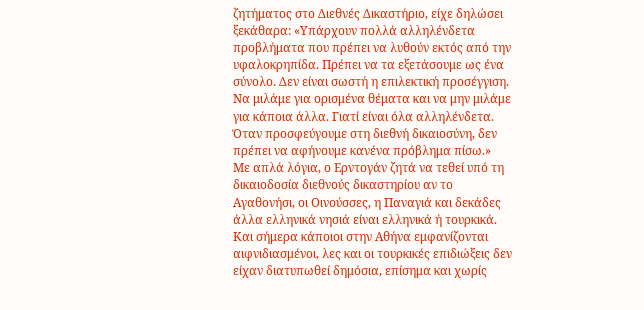ζητήματος στο Διεθνές Δικαστήριο, είχε δηλώσει ξεκάθαρα: «Υπάρχουν πολλά αλληλένδετα προβλήματα που πρέπει να λυθούν εκτός από την υφαλοκρηπίδα. Πρέπει να τα εξετάσουμε ως ένα σύνολο. Δεν είναι σωστή η επιλεκτική προσέγγιση. Να μιλάμε για ορισμένα θέματα και να μην μιλάμε για κάποια άλλα. Γιατί είναι όλα αλληλένδετα. Όταν προσφεύγουμε στη διεθνή δικαιοσύνη, δεν πρέπει να αφήνουμε κανένα πρόβλημα πίσω.»
Με απλά λόγια, ο Ερντογάν ζητά να τεθεί υπό τη δικαιοδοσία διεθνούς δικαστηρίου αν το Αγαθονήσι, οι Οινούσσες, η Παναγιά και δεκάδες άλλα ελληνικά νησιά είναι ελληνικά ή τουρκικά. Και σήμερα κάποιοι στην Αθήνα εμφανίζονται αιφνιδιασμένοι, λες και οι τουρκικές επιδιώξεις δεν είχαν διατυπωθεί δημόσια, επίσημα και χωρίς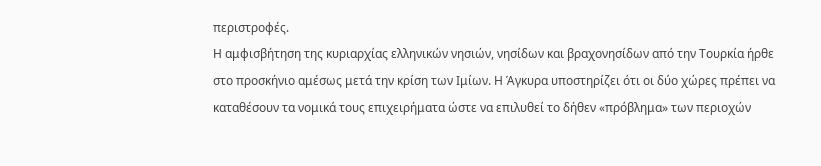περιστροφές.
Η αμφισβήτηση της κυριαρχίας ελληνικών νησιών, νησίδων και βραχονησίδων από την Τουρκία ήρθε στο προσκήνιο αμέσως μετά την κρίση των Ιμίων. Η Άγκυρα υποστηρίζει ότι οι δύο χώρες πρέπει να καταθέσουν τα νομικά τους επιχειρήματα ώστε να επιλυθεί το δήθεν «πρόβλημα» των περιοχών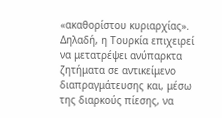«ακαθορίστου κυριαρχίας». Δηλαδή, η Τουρκία επιχειρεί να μετατρέψει ανύπαρκτα ζητήματα σε αντικείμενο διαπραγμάτευσης και, μέσω της διαρκούς πίεσης, να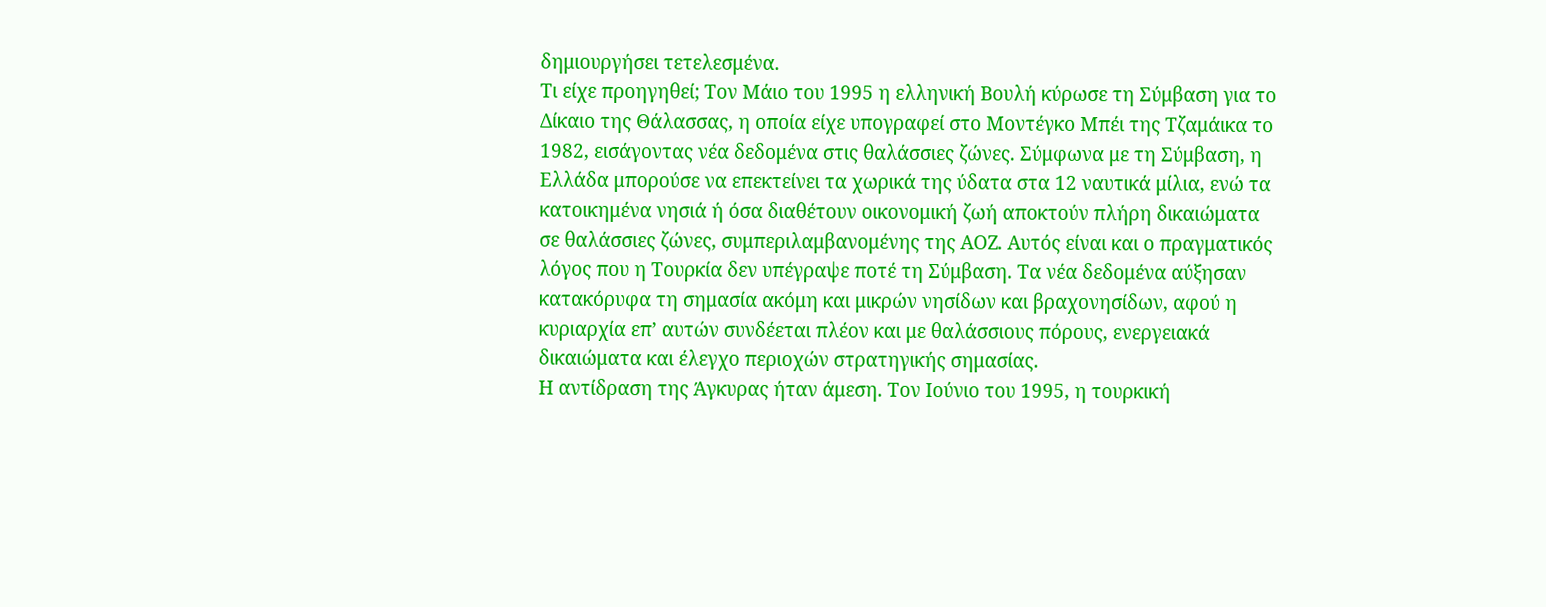δημιουργήσει τετελεσμένα.
Τι είχε προηγηθεί; Τον Μάιο του 1995 η ελληνική Βουλή κύρωσε τη Σύμβαση για το Δίκαιο της Θάλασσας, η οποία είχε υπογραφεί στο Μοντέγκο Μπέι της Τζαμάικα το 1982, εισάγοντας νέα δεδομένα στις θαλάσσιες ζώνες. Σύμφωνα με τη Σύμβαση, η Ελλάδα μπορούσε να επεκτείνει τα χωρικά της ύδατα στα 12 ναυτικά μίλια, ενώ τα κατοικημένα νησιά ή όσα διαθέτουν οικονομική ζωή αποκτούν πλήρη δικαιώματα σε θαλάσσιες ζώνες, συμπεριλαμβανομένης της ΑΟΖ. Αυτός είναι και ο πραγματικός λόγος που η Τουρκία δεν υπέγραψε ποτέ τη Σύμβαση. Τα νέα δεδομένα αύξησαν κατακόρυφα τη σημασία ακόμη και μικρών νησίδων και βραχονησίδων, αφού η κυριαρχία επ’ αυτών συνδέεται πλέον και με θαλάσσιους πόρους, ενεργειακά δικαιώματα και έλεγχο περιοχών στρατηγικής σημασίας.
Η αντίδραση της Άγκυρας ήταν άμεση. Τον Ιούνιο του 1995, η τουρκική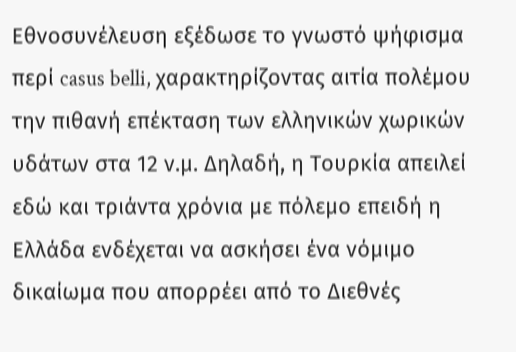Εθνοσυνέλευση εξέδωσε το γνωστό ψήφισμα περί casus belli, χαρακτηρίζοντας αιτία πολέμου την πιθανή επέκταση των ελληνικών χωρικών υδάτων στα 12 ν.μ. Δηλαδή, η Τουρκία απειλεί εδώ και τριάντα χρόνια με πόλεμο επειδή η Ελλάδα ενδέχεται να ασκήσει ένα νόμιμο δικαίωμα που απορρέει από το Διεθνές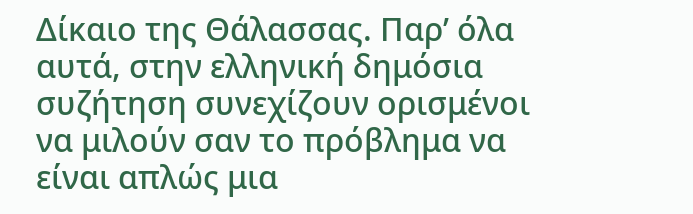Δίκαιο της Θάλασσας. Παρ’ όλα αυτά, στην ελληνική δημόσια συζήτηση συνεχίζουν ορισμένοι να μιλούν σαν το πρόβλημα να είναι απλώς μια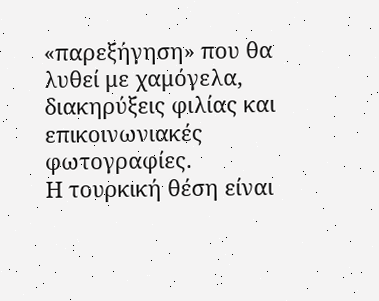«παρεξήγηση» που θα λυθεί με χαμόγελα, διακηρύξεις φιλίας και επικοινωνιακές φωτογραφίες.
Η τουρκική θέση είναι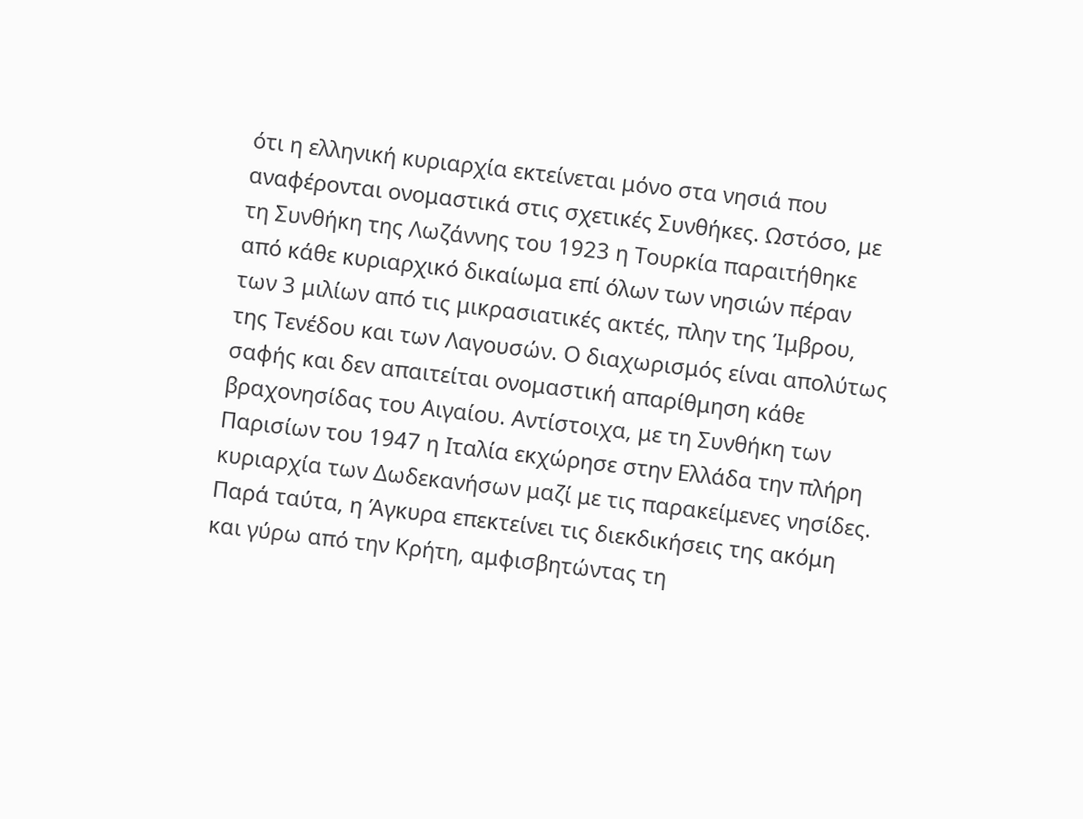ότι η ελληνική κυριαρχία εκτείνεται μόνο στα νησιά που αναφέρονται ονομαστικά στις σχετικές Συνθήκες. Ωστόσο, με τη Συνθήκη της Λωζάννης του 1923 η Τουρκία παραιτήθηκε από κάθε κυριαρχικό δικαίωμα επί όλων των νησιών πέραν των 3 μιλίων από τις μικρασιατικές ακτές, πλην της Ίμβρου, της Τενέδου και των Λαγουσών. Ο διαχωρισμός είναι απολύτως σαφής και δεν απαιτείται ονομαστική απαρίθμηση κάθε βραχονησίδας του Αιγαίου. Αντίστοιχα, με τη Συνθήκη των Παρισίων του 1947 η Ιταλία εκχώρησε στην Ελλάδα την πλήρη κυριαρχία των Δωδεκανήσων μαζί με τις παρακείμενες νησίδες.
Παρά ταύτα, η Άγκυρα επεκτείνει τις διεκδικήσεις της ακόμη και γύρω από την Κρήτη, αμφισβητώντας τη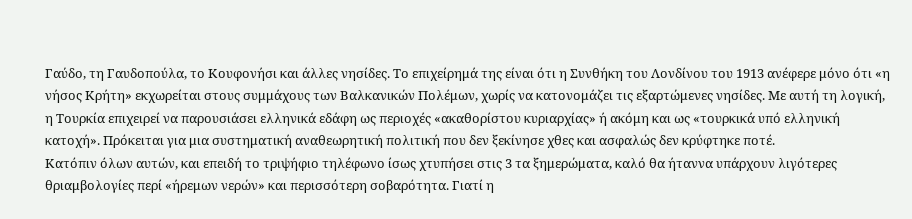Γαύδο, τη Γαυδοπούλα, το Κουφονήσι και άλλες νησίδες. Το επιχείρημά της είναι ότι η Συνθήκη του Λονδίνου του 1913 ανέφερε μόνο ότι «η νήσος Κρήτη» εκχωρείται στους συμμάχους των Βαλκανικών Πολέμων, χωρίς να κατονομάζει τις εξαρτώμενες νησίδες. Με αυτή τη λογική, η Τουρκία επιχειρεί να παρουσιάσει ελληνικά εδάφη ως περιοχές «ακαθορίστου κυριαρχίας» ή ακόμη και ως «τουρκικά υπό ελληνική κατοχή». Πρόκειται για μια συστηματική αναθεωρητική πολιτική που δεν ξεκίνησε χθες και ασφαλώς δεν κρύφτηκε ποτέ.
Κατόπιν όλων αυτών, και επειδή το τριψήφιο τηλέφωνο ίσως χτυπήσει στις 3 τα ξημερώματα, καλό θα ήταννα υπάρχουν λιγότερες θριαμβολογίες περί «ήρεμων νερών» και περισσότερη σοβαρότητα. Γιατί η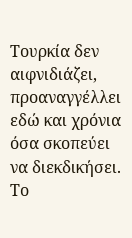Τουρκία δεν αιφνιδιάζει, προαναγγέλλει εδώ και χρόνια όσα σκοπεύει να διεκδικήσει. Το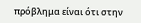πρόβλημα είναι ότι στην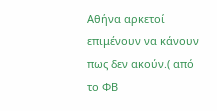Αθήνα αρκετοί επιμένουν να κάνουν πως δεν ακούν.( από το ΦΒ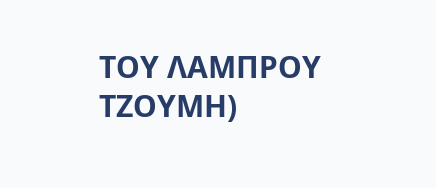ΤΟΥ ΛΑΜΠΡΟΥ ΤΖΟΥΜΗ)